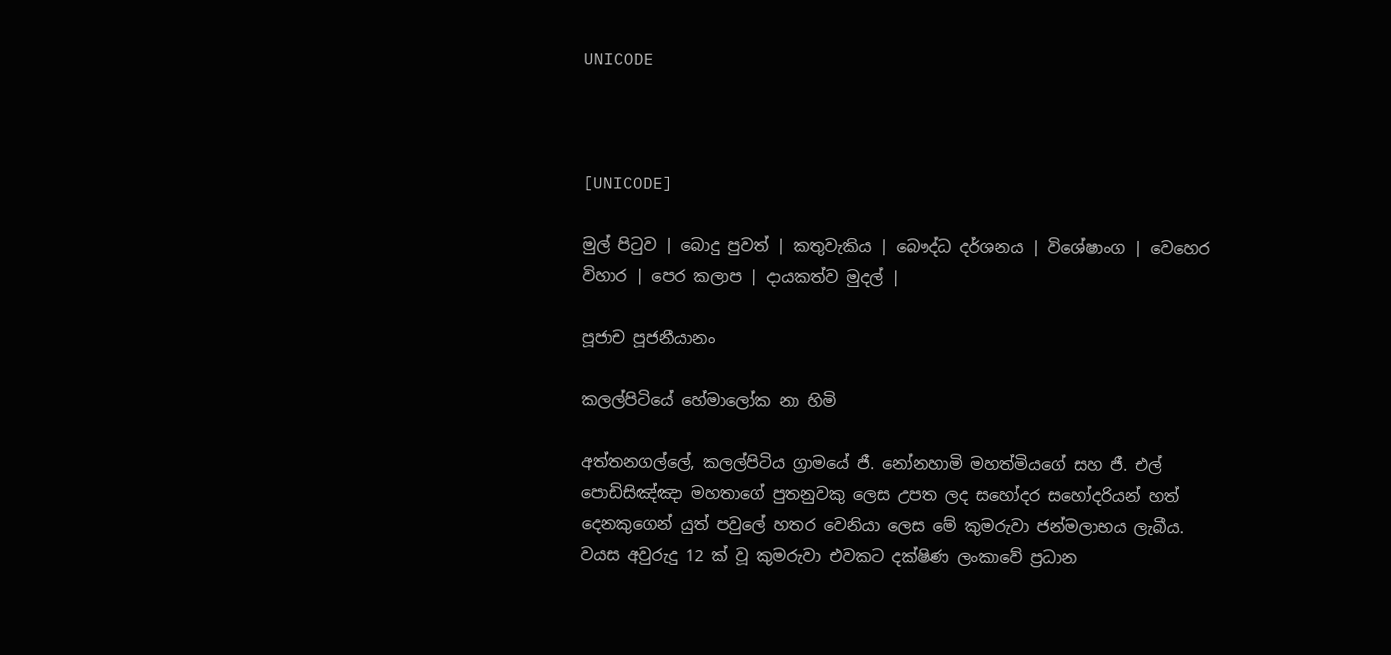UNICODE



[UNICODE]

මුල් පිටුව | බොදු පුවත් | කතුවැකිය | බෞද්ධ දර්ශනය | විශේෂාංග | වෙහෙර විහාර | පෙර කලාප | දායකත්ව මුදල් |

පූජාච පූජනීයානං

කලල්පිටියේ හේමාලෝක නා හිමි

අත්තනගල්ලේ, කලල්පිටිය ග්‍රාමයේ ජී. නෝනහාමි මහත්මියගේ සහ ජී. එල් පොඩිසිඤ්ඤා මහතාගේ පුතනුවකු ලෙස උපත ලද සහෝදර සහෝදරියන් හත් දෙනකුගෙන් යුත් පවුලේ හතර වෙනියා ලෙස මේ කුමරුවා ජන්මලාභය ලැබීය. වයස අවුරුදු 12 ක් වූ කුමරුවා එවකට දක්ෂිණ ලංකාවේ ප්‍රධාන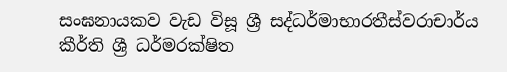සංඝනායකව වැඩ විසූ ශ්‍රී සද්ධර්මාභාරතීස්වරාචාර්ය කීර්ති ශ්‍රී ධර්මරක්ෂිත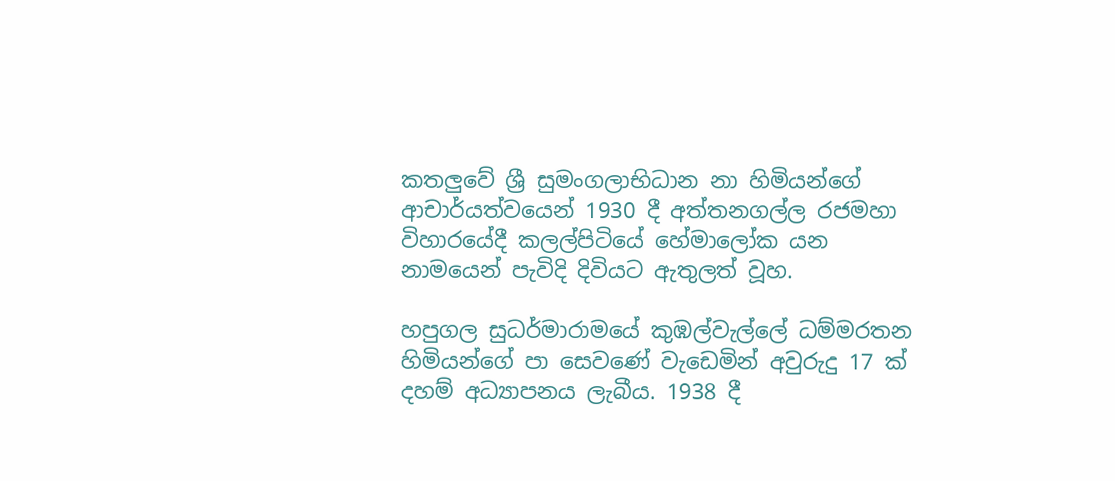කතලුවේ ශ්‍රී සුමංගලාභිධාන නා හිමියන්ගේ ආචාර්යත්වයෙන් 1930 දී අත්තනගල්ල රජමහා විහාරයේදී කලල්පිටියේ හේමාලෝක යන නාමයෙන් පැවිදි දිවියට ඇතුලත් වූහ.

හපුගල සුධර්මාරාමයේ කුඹල්වැල්ලේ ධම්මරතන හිමියන්ගේ පා සෙවණේ වැඩෙමින් අවුරුදු 17 ක් දහම් අධ්‍යාපනය ලැබීය. 1938 දී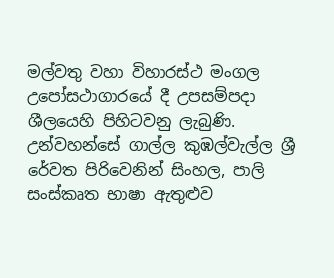මල්වතු වහා විහාරස්ථ මංගල උපෝසථාගාරයේ දී උපසම්පදා ශීලයෙහි පිහිටවනු ලැබුණි. උන්වහන්සේ ගාල්ල කුඹල්වැල්ල ශ්‍රී රේවත පිරිවෙනින් සිංහල, පාලි සංස්කෘත භාෂා ඇතුළුව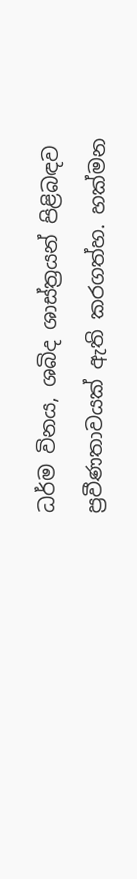ධර්ම විනය, ශබිද ශාස්ත්‍රයන් පිළිබඳව ප්‍රවීණතාවයක් ඇති කරගත්හ. හක්මන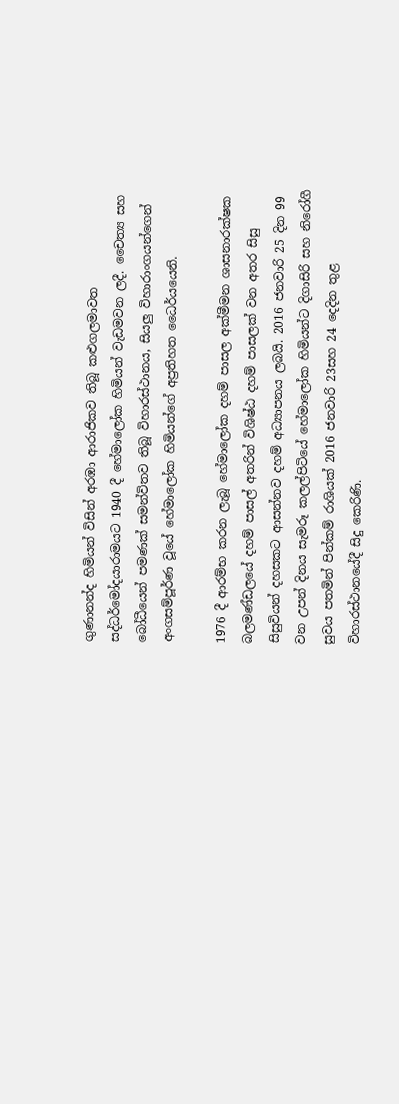ගුණානන්ද හිමියන් විසින් අරඹා ආරාජිකව තිබූ කළුගලමාවත සද්ධර්මෝදයාරාමයට 1940 දී හේමාලෝක හිමියන් වැඩමවන ලදී. චෛත්‍ය සහ බෝධීයෙන් පමණක් සමන්විතව තිබූ විහාරස්ථානය, සියලු විහාරාංගයන්ගෙන් අංගසම්පූර්ණ වූයේ හේමාලෝක හිමියන්ගේ අප්‍රතිහත ධෛර්යයෙනි.

1976 දී ආරම්භ කරන ලැබූ හේමාලෝක දහම් පාසල අක්මීමන ශාසනාරක්ෂක බලමණ්ඩලයේ දහම් පාසල් අතරින් විශිෂ්ඨ දහම් පාසලක් වන අතර සිසු සිසුවියන් දහසකට ආසන්නව දහම් අධ්‍යාපනය ලබයි. 2016 ජනවාරි 25 දින 99 වන උපන් දිනය සැමරූ කලල්පිටියේ හේමාලෝක හිමියන්ට දිගාසිරි සහ නිරෝගී සුවය පතමින් පින්කම් රාශියක් 2016 ජනවාරි 23සහ 24 දෙදින තුළ විහාරස්ථානයේදී සිදු කෙරිණි.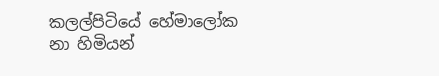කලල්පිටියේ හේමාලෝක නා හිමියන්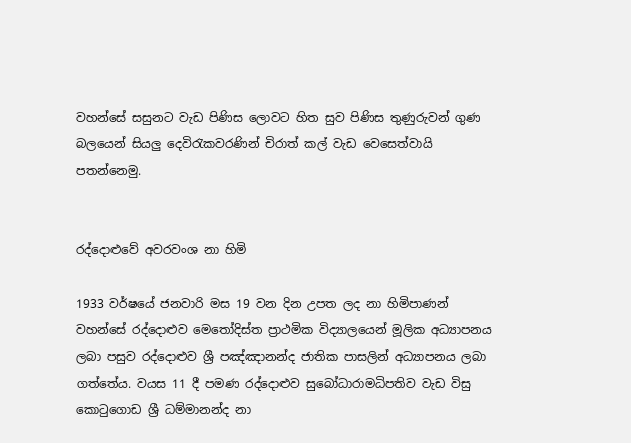වහන්සේ සසුනට වැඩ පිණිස ලොවට හිත සුව පිණිස තුණුරුවන් ගුණ බලයෙන් සියලු දෙවිරැකවරණින් චිරාත් කල් වැඩ වෙසෙත්වායි පතන්නෙමු.


රද්දොළුවේ අවරවංශ නා හිමි

1933 වර්ෂයේ ජනවාරි මස 19 වන දින උපත ලද නා හිමිපාණන් වහන්සේ රද්දොළුව මෙතෝදිස්ත ප්‍රාථමික විද්‍යාලයෙන් මූලික අධ්‍යාපනය ලබා පසුව රද්දොළුව ශ්‍රී පඤ්ඤානන්ද ජාතික පාසලින් අධ්‍යාපනය ලබා ගත්තේය. වයස 11 දී පමණ රද්දොළුව සුබෝධාරාමධිපතිව වැඩ විසු කොටුගොඩ ශ්‍රී ධම්මානන්ද නා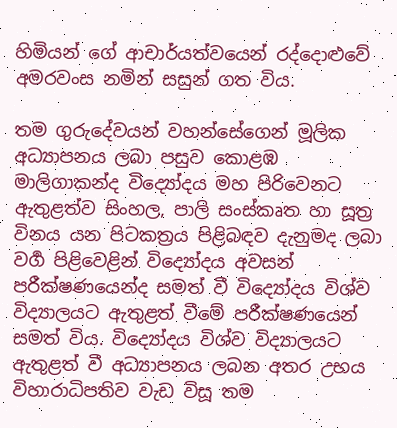හිමියන් ගේ ආචාර්යත්වයෙන් රද්දොළුවේ අමරවංස නමින් සසුන් ගත විය.

තම ගුරුදේවයන් වහන්සේගෙන් මූලික අධ්‍යාපනය ලබා පසුව කොළඹ මාලිගාකන්ද විද්‍යෝදය මහ පිරිවෙනට ඇතුළත්ව සිංහල, පාලි සංස්කෘත හා සූත්‍ර විනය යන පිටකත්‍රය පිළිබඳව දැනුමද ලබා වර්‍ග පිළිවෙළින් විද්‍යෝදය අවසන් පරීක්ෂණයෙන්ද සමත් වී විද්‍යෝදය විශ්ව විද්‍යාලයට ඇතුළත් වීමේ පරීක්ෂණයෙන් සමත් විය. විද්‍යෝදය විශ්ව විද්‍යාලයට ඇතුළත් වී අධ්‍යාපනය ලබන අතර උභය විහාරාධිපතිව වැඩ විසූ තම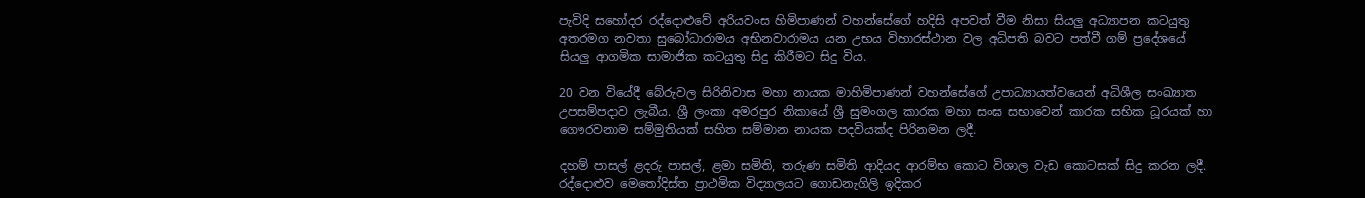පැවිදි සහෝදර රද්දොළුවේ අරියවංස හිමිපාණන් වහන්සේගේ හදිසි අපවත් වීම නිසා සියලු අධ්‍යාපන කටයුතු අතරමග නවතා සුබෝධාරාමය අභිනවාරාමය යන උභය විහාරස්ථාන වල අධිපති බවට පත්වී ගම් ප්‍රදේශයේ සියලු ආගමික සාමාජික කටයුතු සිදු කිරීමට සිදු විය.

20 වන වියේදී බේරුවල සිරිනිවාස මහා නායක මාහිමිපාණන් වහන්සේගේ උපාධ්‍යායත්වයෙන් අධිශීල සංඛ්‍යාත උපසම්පදාව ලැබීය. ශ්‍රී ලංකා අමරපුර නිකායේ ශ්‍රී සුමංගල කාරක මහා සංඝ සභාවෙන් කාරක සභික ධූරයක් හා ගෞරවනාම සම්මුතියක් සහිත සම්මාන නායක පදවියක්ද පිරිනමන ලදී.

දහම් පාසල් ළදරු පාසල්, ළමා සමිති, තරුණ සමිති ආදියද ආරම්භ කොට විශාල වැඩ කොටසක් සිදු කරන ලදී. රද්දොළුව මෙතෝදිස්ත ප්‍රාථමික විද්‍යාලයට ගොඩනැගිලි ඉදිකර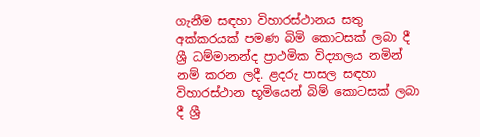ගැනීම සඳහා විහාරස්ථානය සතු අක්කරයක් පමණ බිමි කොටසක් ලබා දී ශ්‍රී ධම්මානන්ද ප්‍රාථමික විද්‍යාලය නමින් නම් කරන ලදී. ළදරු පාසල සඳහා විහාරස්ථාන භූමියෙන් බිම් කොටසක් ලබා දී ශ්‍රී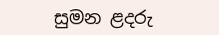සුමන ළදරු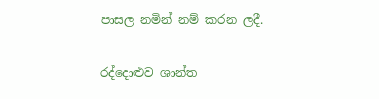පාසල නමින් නම් කරන ලදී.

රද්දොළුව ශාන්ත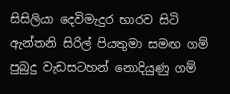සිසිලියා දෙවිමැදුර භාරව සිටි ඇන්තනි සිරිල් පියතුමා සමඟ ගම් පුබුදු වැඩසටහන් නොදියුණු ගම්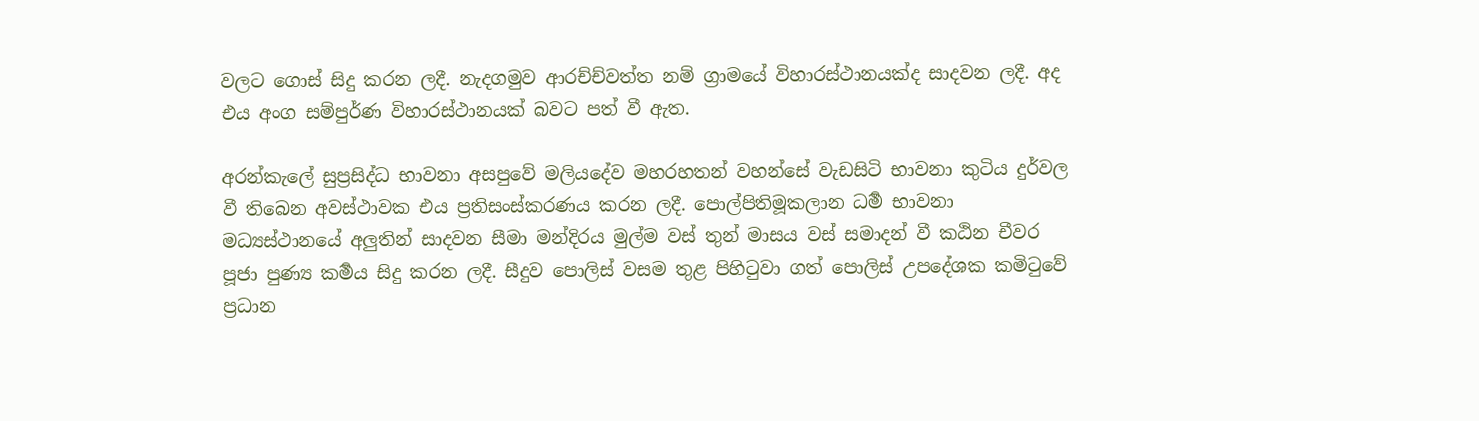වලට ගොස් සිදු කරන ලදී. නැදගමුව ආරච්ච්වත්ත නම් ග්‍රාමයේ විහාරස්ථානයක්ද සාදවන ලදී. අද එය අංග සම්පුර්ණ විහාරස්ථානයක් බවට පත් වී ඇත.

අරන්කැලේ සුප්‍රසිද්ධ භාවනා අසපුවේ මලියදේව මහරහතන් වහන්සේ වැඩසිටි භාවනා කුටිය දුර්වල වී තිබෙන අවස්ථාවක එය ප්‍රතිසංස්කරණය කරන ලදී. පොල්පිතිමූකලාන ධර්‍ම භාවනා මධ්‍යස්ථානයේ අලුතින් සාදවන සීමා මන්දිරය මුල්ම වස් තුන් මාසය වස් සමාදන් වී කඨින චීවර පූජා පුණ්‍ය කර්‍මය සිදු කරන ලදී. සීදුව පොලිස් වසම තුළ පිහිටුවා ගත් පොලිස් උපදේශක කමිටුවේ ප්‍රධාන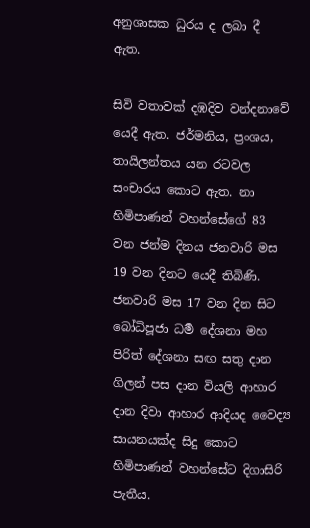අනුශාසක ධුරය ද ලබා දී ඇත.

සිවි වතාවක් දඹදිව වන්දනාවේ යෙදී ඇත. ජර්මනිය, ප්‍රංශය, තායිලන්තය යන රටවල සංචාරය කොට ඇත. නා හිමිපාණන් වහන්සේගේ 83 වන ජන්ම දිනය ජනවාරි මස 19 වන දිනට යෙදී තිබිණි. ජනවාරි මස 17 වන දින සිට බෝධිපූජා ධර්‍ම දේශනා මහ පිරිත් දේශනා සඟ සතු දාන ගිලන් පස දාන වියලි ආහාර දාන දිවා ආහාර ආදියද වෛද්‍ය සායනයක්ද සිදු කොට හිමිපාණන් වහන්සේට දිගාසිරි පැතීය.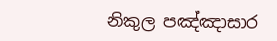නිකුල පඤ්ඤාසාර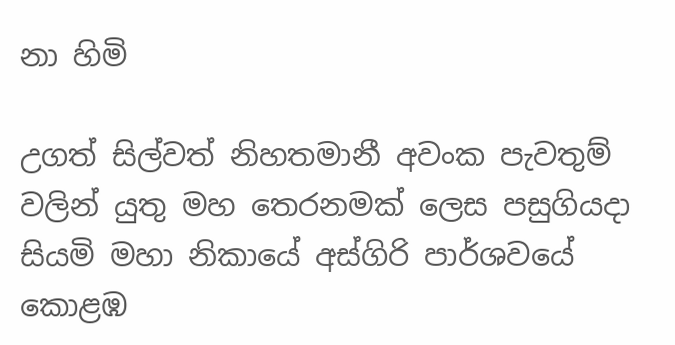නා හිමි

උගත් සිල්වත් නිහතමානී අවංක පැවතුම් වලින් යුතු මහ තෙරනමක් ලෙස පසුගියදා සියමි මහා නිකායේ අස්ගිරි පාර්ශවයේ කොළඹ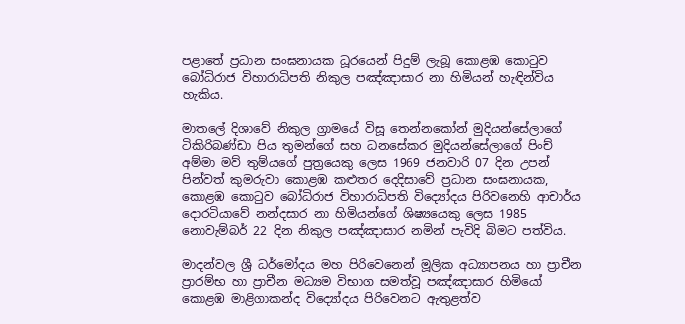පළාතේ ප්‍රධාන සංඝනායක ධූරයෙන් පිදුම් ලැබූ කොළඹ කොටුව බෝධිරාජ විහාරාධිපති නිකුල පඤ්ඤාසාර නා හිමියන් හැඳින්විය හැකිය.

මාතලේ දිශාවේ නිකුල ග්‍රාමයේ විසූ තෙන්නකෝන් මුදියන්සේලාගේ ටිකිරිබණ්ඩා පිය තුමන්ගේ සහ ධනසේකර මුදියන්සේලාගේ පිංච් අම්මා මව් තුම්යගේ පුත්‍රයෙකු ලෙස 1969 ජනවාරි 07 දින උපන් පින්වත් කුමරුවා කොළඹ කළුතර දෙදිසාවේ ප්‍රධාන සංඝනායක, කොළඹ කොටුව බෝධිරාජ විහාරාධිපති විද්‍යෝදය පිරිවනෙහි ආචාර්ය දොරටියාවේ නන්දසාර නා හිමියන්ගේ ශිෂ්‍යයෙකු ලෙස 1985 නොවැම්බර් 22 දින නිකුල පඤ්ඤාසාර නමින් පැවිදි බිමට පත්විය.

මාදන්වල ශ්‍රී ධර්මෝදය මහ පිරිවෙනෙන් මූලික අධ්‍යාපනය හා ප්‍රාචීන ප්‍රාරම්භ හා ප්‍රාචීන මධ්‍යම විභාග සමත්වූ පඤ්ඤාසාර හිමියෝ කොළඹ මාළිගාකන්ද විද්‍යෝදය පිරිවෙනට ඇතුළත්ව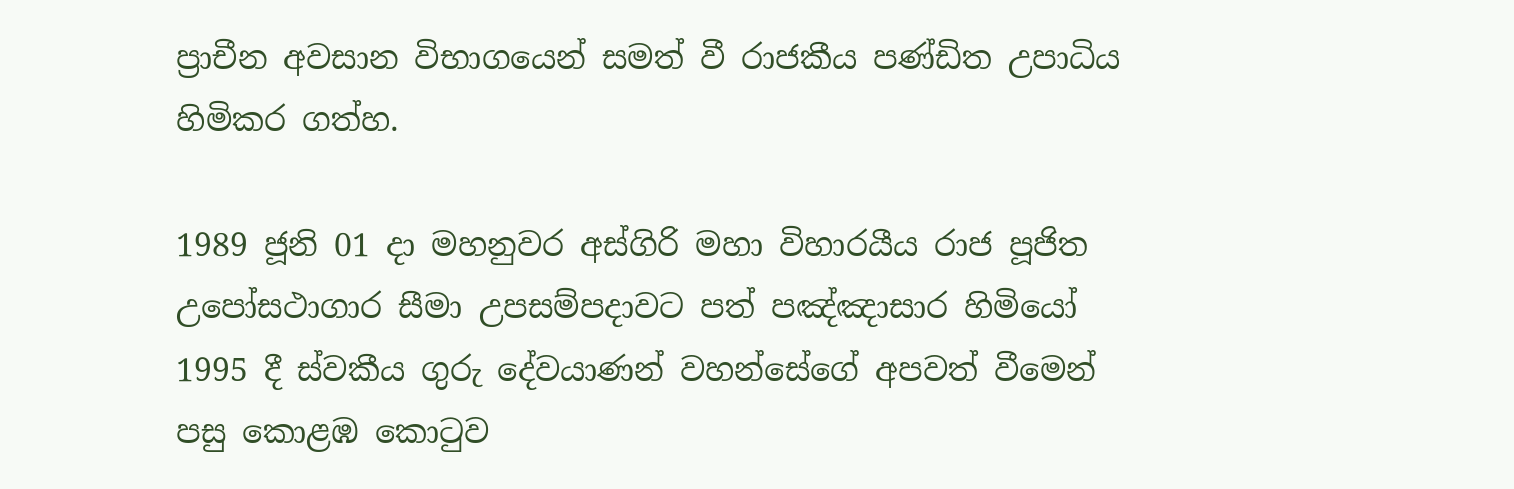ප්‍රාචීන අවසාන විභාගයෙන් සමත් වී රාජකීය පණ්ඩිත උපාධිය හිමිකර ගත්හ.

1989 ජූනි 01 දා මහනුවර අස්ගිරි මහා විහාරයීය රාජ පූජිත උපෝසථාගාර සීමා උපසම්පදාවට පත් පඤ්ඤාසාර හිමියෝ 1995 දී ස්වකීය ගුරු දේවයාණන් වහන්සේගේ අපවත් වීමෙන් පසු කොළඹ කොටුව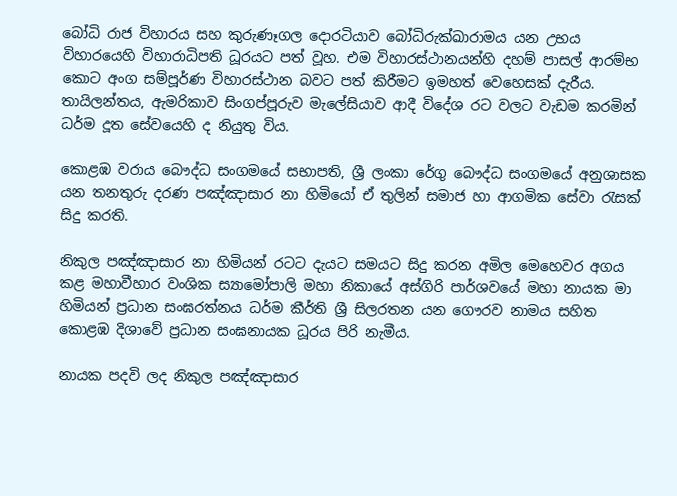බෝධි රාජ විහාරය සහ කුරුණෑගල දොරටියාව බෝධිරුක්ඛාරාමය යන උභය විහාරයෙහි විහාරාධිපති ධූරයට පත් වූහ. එම විහාරස්ථානයන්හි දහම් පාසල් ආරම්භ කොට අංග සම්පූර්ණ විහාරස්ථාන බවට පත් කිරීමට ඉමහත් වෙහෙසක් දැරීය. තායිලන්තය, ඇමරිකාව සිංගප්පූරුව මැලේසියාව ආදී විදේශ රට වලට වැඩම කරමින් ධර්ම දූත සේවයෙහි ද නියුතු විය.

කොළඹ වරාය බෞද්ධ සංගමයේ සභාපති, ශ්‍රී ලංකා රේගු බෞද්ධ සංගමයේ අනුශාසක යන තනතුරු දරණ පඤ්ඤාසාර නා හිමියෝ ඒ තුලින් සමාජ හා ආගමික සේවා රැසක් සිදු කරති.

නිකුල පඤ්ඤාසාර නා හිමියන් රටට දැයට සමයට සිදු කරන අමිල මෙහෙවර අගය කළ මහාවීහාර වංශික ස්‍යාමෝපාලි මහා නිකායේ අස්ගිරි පාර්ශවයේ මහා නායක මා හිමියන් ප්‍රධාන සංඝරත්නය ධර්ම කීර්ති ශ්‍රී සිලරතන යන ගෞරව නාමය සහිත කොළඹ දිශාවේ ප්‍රධාන සංඝනායක ධූරය පිරි නැමීය.

නායක පදවි ලද නිකුල පඤ්ඤාසාර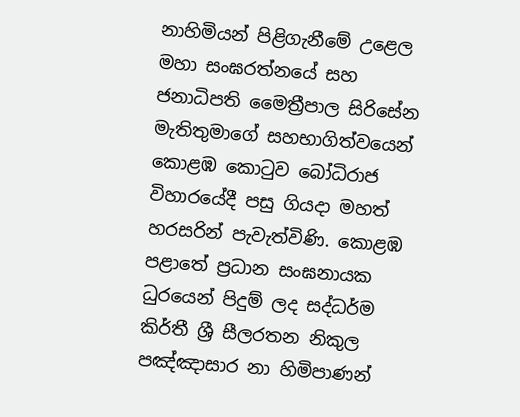නාහිමියන් පිළිගැනීමේ උළෙල මහා සංඝරත්නයේ සහ ජනාධිපති මෛත්‍රීපාල සිරිසේන මැතිතුමාගේ සහභාගිත්වයෙන් කොළඹ කොටුව බෝධිරාජ විහාරයේදී පසු ගියදා මහත් හරසරින් පැවැත්විණි. කොළඹ පළාතේ ප්‍රධාන සංඝනායක ධුරයෙන් පිදුම් ලද සද්ධර්ම කිර්තී ශ්‍රී සීලරතන නිකුල පඤ්ඤාසාර නා හිමිපාණන්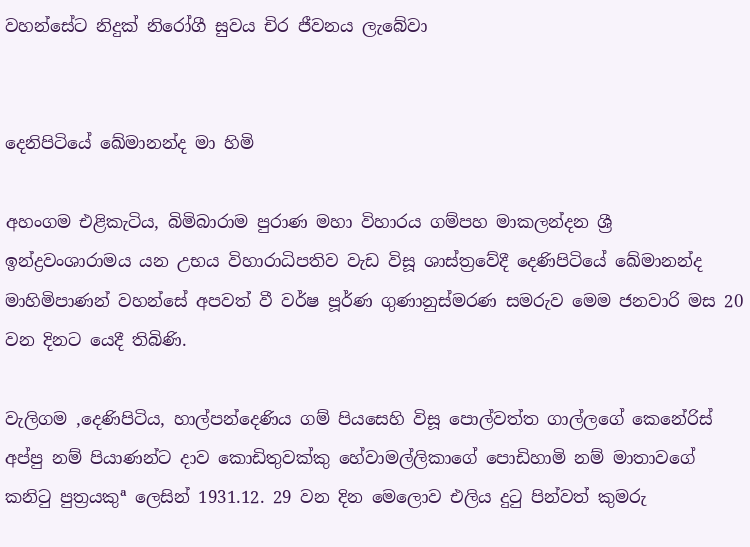වහන්සේට නිදුක් නිරෝගී සුවය චිර ජීවනය ලැබේවා


දෙනිපිටියේ ඛේමානන්ද මා හිමි

අහංගම එළිකැටිය, බිමිබාරාම පුරාණ මහා විහාරය ගම්පහ මාකලන්දන ශ්‍රී ඉන්ද්‍රවංශාරාමය යන උභය විහාරාධිපතිව වැඩ විසූ ශාස්ත්‍රවේදී දෙණිපිටියේ ඛේමානන්ද මාහිමිපාණන් වහන්සේ අපවත් වී වර්ෂ පූර්ණ ගුණානුස්මරණ සමරුව මෙම ජනවාරි මස 20 වන දිනට යෙදී තිබිණි.

වැලිගම ,දෙණිපිටිය, හාල්පන්දෙණිය ගම් පියසෙහි විසූ පොල්වත්ත ගාල්ලගේ කෙනේරිස් අප්පු නම් පියාණන්ට දාව කොඩිතුවක්කු හේවාමල්ලිකාගේ පොඩිහාමි නම් මාතාවගේ කනිටු පුත්‍රයකුª ලෙසින් 1931.12. 29 වන දින මෙලොව එලිය දුටු පින්වත් කුමරු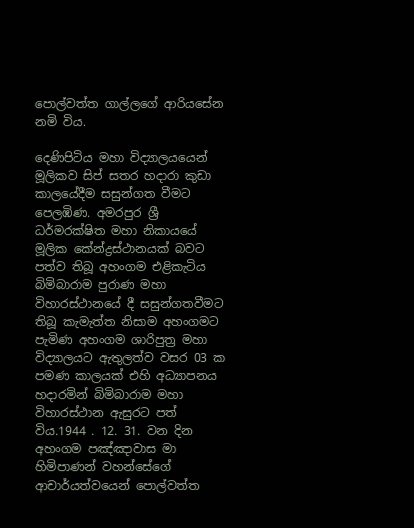පොල්වත්ත ගාල්ලගේ ආරියසේන නමි විය.

දෙණිපිටිය මහා විද්‍යාලයයෙන් මූලිකව සිප් සතර හදාරා කුඩා කාලයේදීම සසුන්ගත වීමට පෙලඹිණ. අමරපුර ශ්‍රී ධර්මරක්ෂිත මහා නිකායයේ මූලික කේන්ද්‍රස්ථානයක් බවට පත්ව තිබූ අහංගම එළිකැටිය බිමිබාරාම පුරාණ මහා විහාරස්ථානයේ දී සසුන්ගතවීමට තිබූ කැමැත්ත නිසාම අහංගමට පැමිණ අහංගම ශාරිපුත්‍ර මහා විද්‍යාලයට ඇතුලත්ව වසර 03 ක පමණ කාලයක් එහි අධ්‍යාපනය හදාරමින් බිමිබාරාම මහා විහාරස්ථාන ඇසුරට පත් විය.1944 . 12. 31. වන දින අහංගම පඤ්ඤාවාස මා හිමිපාණන් වහන්සේගේ ආචාර්යත්වයෙන් පොල්වත්ත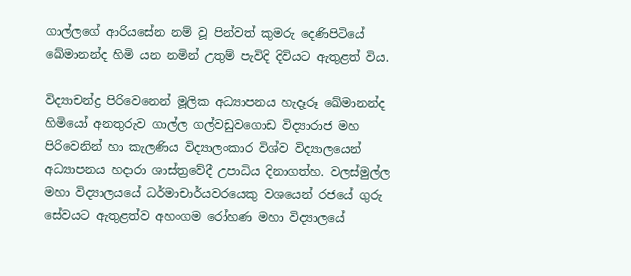ගාල්ලගේ ආරියසේන නම් වූ පින්වත් කුමරු දෙණිපිටියේ ඛේමානන්ද හිමි යන නමින් උතුම් පැවිදි දිවියට ඇතුළත් විය.

විද්‍යාචන්ද්‍ර පිරිවෙනෙන් මූලික අධ්‍යාපනය හැදෑරූ ඛේමානන්ද හිමියෝ අනතුරුව ගාල්ල ගල්වඩුවගොඩ විද්‍යාරාජ මහ පිරිවෙනින් හා කැලණිය විද්‍යාලංකාර විශ්ව විද්‍යාලයෙන් අධ්‍යාපනය හදාරා ශාස්ත්‍රවේදී උපාධිය දිනාගත්හ. වලස්මුල්ල මහා විද්‍යාලයයේ ධර්මාචාර්යවරයෙකු වශයෙන් රජයේ ගුරු සේවයට ඇතුළත්ව අහංගම රෝහණ මහා විද්‍යාලයේ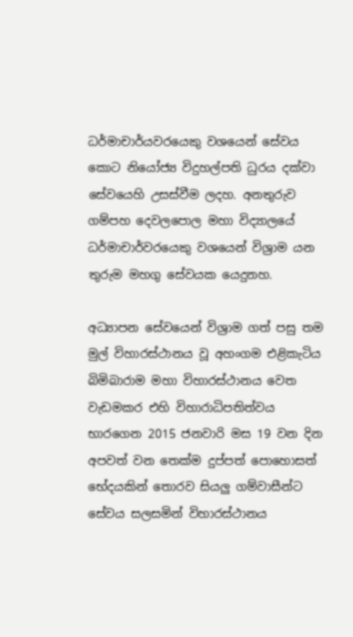ධර්මාචාර්යවරයෙකු වශයෙන් සේවය කොට නියෝජ්‍ය විදුහල්පති ධුරය දක්වා සේවයෙහි උසස්වීම ලදහ. අනතුරුව ගම්පහ දෙවලපොල මහා විද්‍යාලයේ ධර්මාචාර්වරයෙකු වශයෙන් විශ්‍රාම යන තුරුම මහගු සේවයක යෙදුනහ.

අධ්‍යාපන සේවයෙන් විශ්‍රාම ගත් පසු තම මුල් විහාරස්ථානය වූ අහංගම එළිකැටිය බිමිබාරාම මහා විහාරස්ථානය වෙත වැඩමකර එහි විහාරාධිපතිත්වය භාරගෙන 2015 ජනවාරි මස 19 වන දින අපවත් වන තෙක්ම දුප්පත් පොහොසත් භේදයකින් තොරව සියලු ගම්වාසීන්ට සේවය සලසමින් විහාරස්ථානය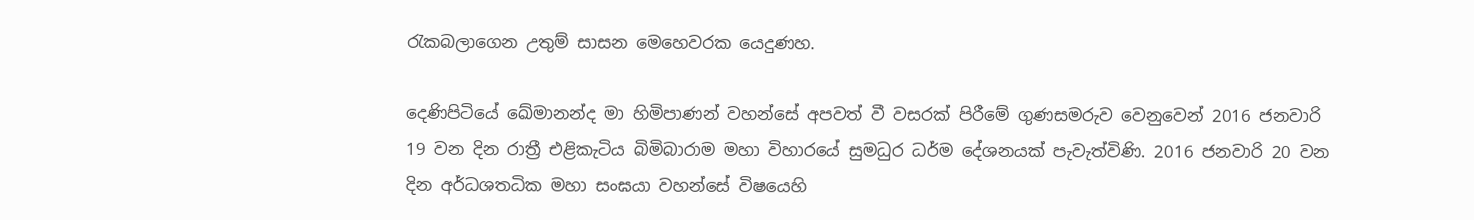රැකබලාගෙන උතුම් සාසන මෙහෙවරක යෙදුණහ.

දෙණිපිටියේ ඛේමානන්ද මා හිමිපාණන් වහන්සේ අපවත් වී වසරක් පිරීමේ ගුණසමරුව වෙනුවෙන් 2016 ජනවාරි 19 වන දින රාත්‍රී එළිකැටිය බිමිබාරාම මහා විහාරයේ සුමධුර ධර්ම දේශනයක් පැවැත්විණි. 2016 ජනවාරි 20 වන දින අර්ධශතධික මහා සංඝයා වහන්සේ විෂයෙහි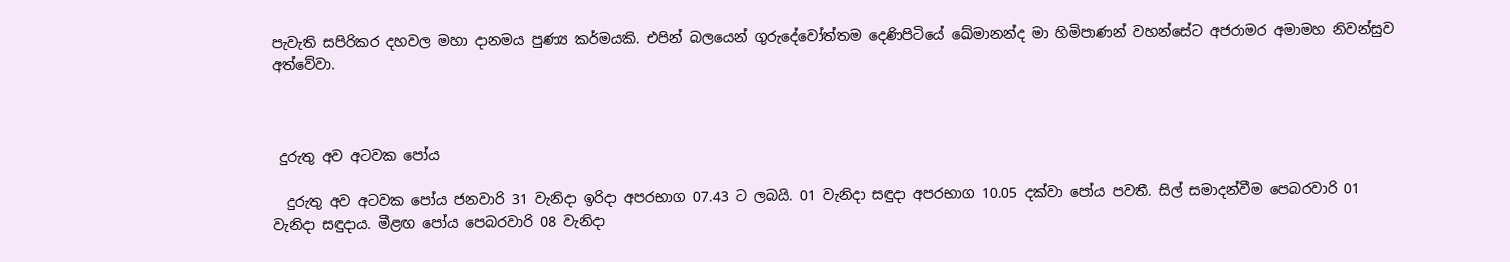පැවැති සපිරිකර දහවල මහා දානමය පුණ්‍ය කර්මයකි. එපින් බලයෙන් ගුරුදේවෝත්තම දෙණිපිටියේ ඛේමානන්ද මා හිමිපාණන් වහන්සේට අජරාමර අමාමහ නිවන්සුව අත්වේවා.



 දුරුතු අව අටවක පෝය

  දුරුතු අව අටවක පෝය ජනවාරි 31 වැනිදා ඉරිදා අපරභාග 07.43 ට ලබයි. 01 වැනිදා සඳුදා අපරභාග 10.05 දක්වා පෝය පවතී. සිල් සමාදන්වීම පෙබරවාරි 01 වැනිදා සඳුදාය. මීළඟ පෝය පෙබරවාරි 08 වැනිදා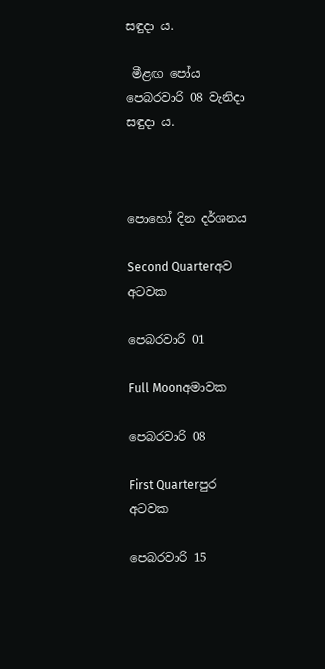සඳුදා ය.

 මීළඟ පෝය පෙබරවාරි 08 වැනිදා සඳුදා ය.



පොහෝ දින දර්ශනය

Second Quarterඅව අටවක

පෙබරවාරි 01

Full Moonඅමාවක

පෙබරවාරි 08

First Quarterපුර අටවක

පෙබරවාරි 15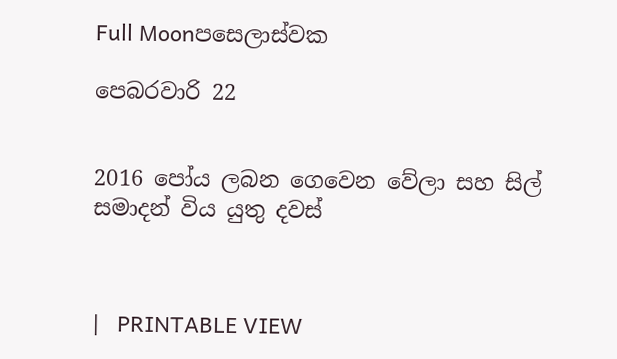Full Moonපසෙලාස්වක

පෙබරවාරි 22


2016 පෝය ලබන ගෙවෙන වේලා සහ සිල් සමාදන් විය යුතු දවස්



|   PRINTABLE VIEW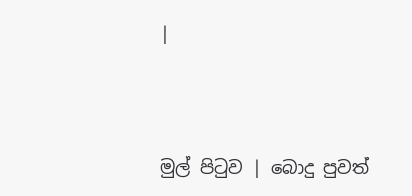|




මුල් පිටුව | බොදු පුවත්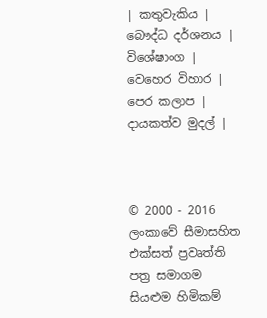| කතුවැකිය | බෞද්ධ දර්ශනය | විශේෂාංග | වෙහෙර විහාර | පෙර කලාප | දායකත්ව මුදල් |



© 2000 - 2016 ලංකාවේ සීමාසහිත එක්සත් ප්‍රවෘත්ති පත්‍ර සමාගම
සියළුම හිමිකම්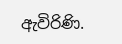ඇවිරිණි.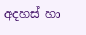අදහස් හා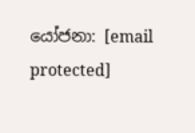යෝජනා: [email protected]